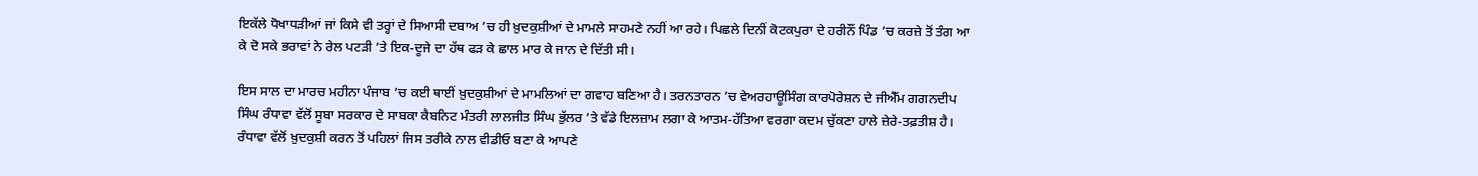ਇਕੱਲੇ ਧੋਖਾਧੜੀਆਂ ਜਾਂ ਕਿਸੇ ਵੀ ਤਰ੍ਹਾਂ ਦੇ ਸਿਆਸੀ ਦਬਾਅ ’ਚ ਹੀ ਖ਼ੁਦਕੁਸ਼ੀਆਂ ਦੇ ਮਾਮਲੇ ਸਾਹਮਣੇ ਨਹੀਂ ਆ ਰਹੇ। ਪਿਛਲੇ ਦਿਨੀਂ ਕੋਟਕਪੁਰਾ ਦੇ ਹਰੀਨੌਂ ਪਿੰਡ ’ਚ ਕਰਜ਼ੇ ਤੋਂ ਤੰਗ ਆ ਕੇ ਦੋ ਸਕੇ ਭਰਾਵਾਂ ਨੇ ਰੇਲ ਪਟੜੀ ’ਤੇ ਇਕ-ਦੂਜੇ ਦਾ ਹੱਥ ਫੜ ਕੇ ਛਾਲ ਮਾਰ ਕੇ ਜਾਨ ਦੇ ਦਿੱਤੀ ਸੀ।

ਇਸ ਸਾਲ ਦਾ ਮਾਰਚ ਮਹੀਨਾ ਪੰਜਾਬ ’ਚ ਕਈ ਥਾਈਂ ਖ਼ੁਦਕੁਸ਼ੀਆਂ ਦੇ ਮਾਮਲਿਆਂ ਦਾ ਗਵਾਹ ਬਣਿਆ ਹੈ। ਤਰਨਤਾਰਨ ’ਚ ਵੇਅਰਹਾਊਸਿੰਗ ਕਾਰਪੋਰੇਸ਼ਨ ਦੇ ਜੀਐੱਮ ਗਗਨਦੀਪ ਸਿੰਘ ਰੰਧਾਵਾ ਵੱਲੋਂ ਸੂਬਾ ਸਰਕਾਰ ਦੇ ਸਾਬਕਾ ਕੈਬਨਿਟ ਮੰਤਰੀ ਲਾਲਜੀਤ ਸਿੰਘ ਭੁੱਲਰ ’ਤੇ ਵੱਡੇ ਇਲਜ਼ਾਮ ਲਗਾ ਕੇ ਆਤਮ-ਹੱਤਿਆ ਵਰਗਾ ਕਦਮ ਚੁੱਕਣਾ ਹਾਲੇ ਜ਼ੇਰੇ-ਤਫ਼ਤੀਸ਼ ਹੈ। ਰੰਧਾਵਾ ਵੱਲੋਂ ਖ਼ੁਦਕੁਸ਼ੀ ਕਰਨ ਤੋਂ ਪਹਿਲਾਂ ਜਿਸ ਤਰੀਕੇ ਨਾਲ ਵੀਡੀਓ ਬਣਾ ਕੇ ਆਪਣੇ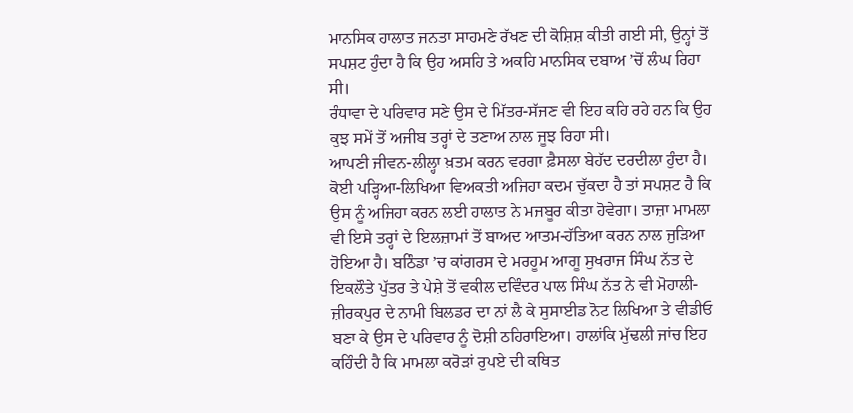ਮਾਨਸਿਕ ਹਾਲਾਤ ਜਨਤਾ ਸਾਹਮਣੇ ਰੱਖਣ ਦੀ ਕੋਸ਼ਿਸ਼ ਕੀਤੀ ਗਈ ਸੀ, ਉਨ੍ਹਾਂ ਤੋਂ ਸਪਸ਼ਟ ਹੁੰਦਾ ਹੈ ਕਿ ਉਹ ਅਸਹਿ ਤੇ ਅਕਹਿ ਮਾਨਸਿਕ ਦਬਾਅ ’ਚੋਂ ਲੰਘ ਰਿਹਾ ਸੀ।
ਰੰਧਾਵਾ ਦੇ ਪਰਿਵਾਰ ਸਣੇ ਉਸ ਦੇ ਮਿੱਤਰ-ਸੱਜਣ ਵੀ ਇਹ ਕਹਿ ਰਹੇ ਹਨ ਕਿ ਉਹ ਕੁਝ ਸਮੇਂ ਤੋਂ ਅਜੀਬ ਤਰ੍ਹਾਂ ਦੇ ਤਣਾਅ ਨਾਲ ਜੂਝ ਰਿਹਾ ਸੀ।
ਆਪਣੀ ਜੀਵਨ-ਲੀਲ੍ਹਾ ਖ਼ਤਮ ਕਰਨ ਵਰਗਾ ਫ਼ੈਸਲਾ ਬੇਹੱਦ ਦਰਦੀਲਾ ਹੁੰਦਾ ਹੈ। ਕੋਈ ਪੜ੍ਹਿਆ-ਲਿਖਿਆ ਵਿਅਕਤੀ ਅਜਿਹਾ ਕਦਮ ਚੁੱਕਦਾ ਹੈ ਤਾਂ ਸਪਸ਼ਟ ਹੈ ਕਿ ਉਸ ਨੂੰ ਅਜਿਹਾ ਕਰਨ ਲਈ ਹਾਲਾਤ ਨੇ ਮਜਬੂਰ ਕੀਤਾ ਹੋਵੇਗਾ। ਤਾਜ਼ਾ ਮਾਮਲਾ ਵੀ ਇਸੇ ਤਰ੍ਹਾਂ ਦੇ ਇਲਜ਼ਾਮਾਂ ਤੋਂ ਬਾਅਦ ਆਤਮ-ਹੱਤਿਆ ਕਰਨ ਨਾਲ ਜੁੜਿਆ ਹੋਇਆ ਹੈ। ਬਠਿੰਡਾ ’ਚ ਕਾਂਗਰਸ ਦੇ ਮਰਹੂਮ ਆਗੂ ਸੁਖਰਾਜ ਸਿੰਘ ਨੱਤ ਦੇ ਇਕਲੌਤੇ ਪੁੱਤਰ ਤੇ ਪੇਸ਼ੇ ਤੋਂ ਵਕੀਲ ਦਵਿੰਦਰ ਪਾਲ ਸਿੰਘ ਨੱਤ ਨੇ ਵੀ ਮੋਹਾਲੀ-ਜ਼ੀਰਕਪੁਰ ਦੇ ਨਾਮੀ ਬਿਲਡਰ ਦਾ ਨਾਂ ਲੈ ਕੇ ਸੁਸਾਈਡ ਨੋਟ ਲਿਖਿਆ ਤੇ ਵੀਡੀਓ ਬਣਾ ਕੇ ਉਸ ਦੇ ਪਰਿਵਾਰ ਨੂੰ ਦੋਸ਼ੀ ਠਹਿਰਾਇਆ। ਹਾਲਾਂਕਿ ਮੁੱਢਲੀ ਜਾਂਚ ਇਹ ਕਹਿੰਦੀ ਹੈ ਕਿ ਮਾਮਲਾ ਕਰੋੜਾਂ ਰੁਪਏ ਦੀ ਕਥਿਤ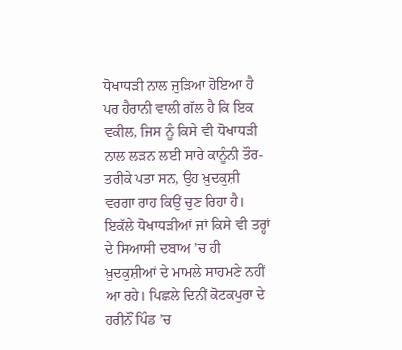ਧੋਖਾਧੜੀ ਨਾਲ ਜੁੜਿਆ ਹੋਇਆ ਹੈ ਪਰ ਹੈਰਾਨੀ ਵਾਲੀ ਗੱਲ ਹੈ ਕਿ ਇਕ ਵਕੀਲ, ਜਿਸ ਨੂੰ ਕਿਸੇ ਵੀ ਧੋਖਾਧੜੀ ਨਾਲ ਲੜਨ ਲਈ ਸਾਰੇ ਕਾਨੂੰਨੀ ਤੌਰ-ਤਰੀਕੇ ਪਤਾ ਸਨ, ਉਹ ਖ਼ੁਦਕੁਸ਼ੀ ਵਰਗਾ ਰਾਹ ਕਿਉਂ ਚੁਣ ਰਿਹਾ ਹੈ।
ਇਕੱਲੇ ਧੋਖਾਧੜੀਆਂ ਜਾਂ ਕਿਸੇ ਵੀ ਤਰ੍ਹਾਂ ਦੇ ਸਿਆਸੀ ਦਬਾਅ ’ਚ ਹੀ ਖ਼ੁਦਕੁਸ਼ੀਆਂ ਦੇ ਮਾਮਲੇ ਸਾਹਮਣੇ ਨਹੀਂ ਆ ਰਹੇ। ਪਿਛਲੇ ਦਿਨੀਂ ਕੋਟਕਪੁਰਾ ਦੇ ਹਰੀਨੌਂ ਪਿੰਡ ’ਚ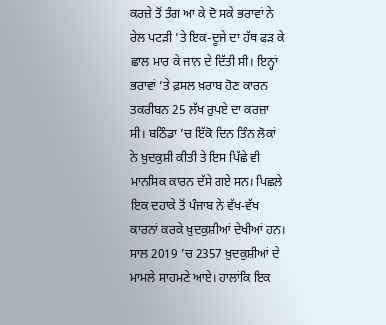ਕਰਜ਼ੇ ਤੋਂ ਤੰਗ ਆ ਕੇ ਦੋ ਸਕੇ ਭਰਾਵਾਂ ਨੇ ਰੇਲ ਪਟੜੀ ’ਤੇ ਇਕ-ਦੂਜੇ ਦਾ ਹੱਥ ਫੜ ਕੇ ਛਾਲ ਮਾਰ ਕੇ ਜਾਨ ਦੇ ਦਿੱਤੀ ਸੀ। ਇਨ੍ਹਾਂ ਭਰਾਵਾਂ ’ਤੇ ਫ਼ਸਲ ਖ਼ਰਾਬ ਹੋਣ ਕਾਰਨ ਤਕਰੀਬਨ 25 ਲੱਖ ਰੁਪਏ ਦਾ ਕਰਜ਼ਾ ਸੀ। ਬਠਿੰਡਾ ’ਚ ਇੱਕੋ ਦਿਨ ਤਿੰਨ ਲੋਕਾਂ ਨੇ ਖ਼ੁਦਕੁਸ਼ੀ ਕੀਤੀ ਤੇ ਇਸ ਪਿੱਛੇ ਵੀ ਮਾਨਸਿਕ ਕਾਰਨ ਦੱਸੇ ਗਏ ਸਨ। ਪਿਛਲੇ ਇਕ ਦਹਾਕੇ ਤੋਂ ਪੰਜਾਬ ਨੇ ਵੱਖ-ਵੱਖ ਕਾਰਨਾਂ ਕਰਕੇ ਖ਼ੁਦਕੁਸ਼ੀਆਂ ਦੇਖੀਆਂ ਹਨ।
ਸਾਲ 2019 ’ਚ 2357 ਖ਼ੁਦਕੁਸ਼ੀਆਂ ਦੇ ਮਾਮਲੇ ਸਾਹਮਣੇ ਆਏ। ਹਾਲਾਂਕਿ ਇਕ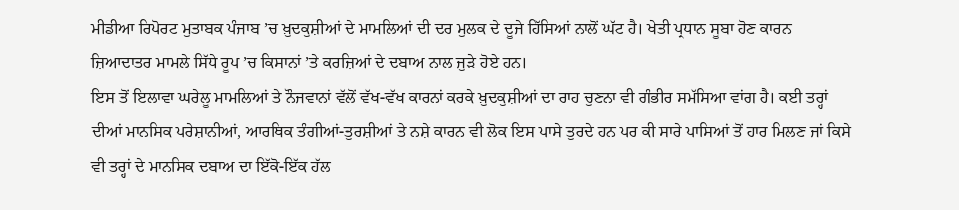ਮੀਡੀਆ ਰਿਪੋਰਟ ਮੁਤਾਬਕ ਪੰਜਾਬ ’ਚ ਖ਼ੁਦਕੁਸ਼ੀਆਂ ਦੇ ਮਾਮਲਿਆਂ ਦੀ ਦਰ ਮੁਲਕ ਦੇ ਦੂਜੇ ਹਿੱਸਿਆਂ ਨਾਲੋਂ ਘੱਟ ਹੈ। ਖੇਤੀ ਪ੍ਰਧਾਨ ਸੂਬਾ ਹੋਣ ਕਾਰਨ ਜ਼ਿਆਦਾਤਰ ਮਾਮਲੇ ਸਿੱਧੇ ਰੂਪ ’ਚ ਕਿਸਾਨਾਂ ’ਤੇ ਕਰਜ਼ਿਆਂ ਦੇ ਦਬਾਅ ਨਾਲ ਜੁੜੇ ਹੋਏ ਹਨ।
ਇਸ ਤੋਂ ਇਲਾਵਾ ਘਰੇਲੂ ਮਾਮਲਿਆਂ ਤੇ ਨੌਜਵਾਨਾਂ ਵੱਲੋਂ ਵੱਖ-ਵੱਖ ਕਾਰਨਾਂ ਕਰਕੇ ਖ਼ੁਦਕੁਸ਼ੀਆਂ ਦਾ ਰਾਹ ਚੁਣਨਾ ਵੀ ਗੰਭੀਰ ਸਮੱਸਿਆ ਵਾਂਗ ਹੈ। ਕਈ ਤਰ੍ਹਾਂ ਦੀਆਂ ਮਾਨਸਿਕ ਪਰੇਸ਼ਾਨੀਆਂ, ਆਰਥਿਕ ਤੰਗੀਆਂ-ਤੁਰਸ਼ੀਆਂ ਤੇ ਨਸ਼ੇ ਕਾਰਨ ਵੀ ਲੋਕ ਇਸ ਪਾਸੇ ਤੁਰਦੇ ਹਨ ਪਰ ਕੀ ਸਾਰੇ ਪਾਸਿਆਂ ਤੋਂ ਹਾਰ ਮਿਲਣ ਜਾਂ ਕਿਸੇ ਵੀ ਤਰ੍ਹਾਂ ਦੇ ਮਾਨਸਿਕ ਦਬਾਅ ਦਾ ਇੱਕੋ-ਇੱਕ ਹੱਲ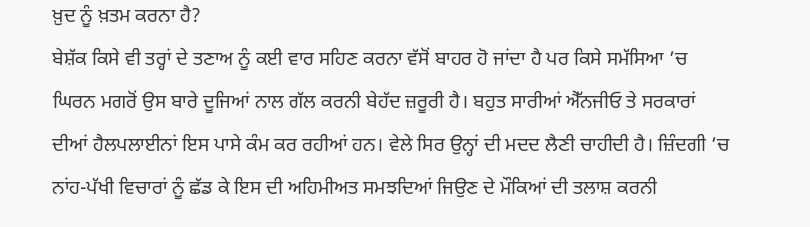ਖ਼ੁਦ ਨੂੰ ਖ਼ਤਮ ਕਰਨਾ ਹੈ?
ਬੇਸ਼ੱਕ ਕਿਸੇ ਵੀ ਤਰ੍ਹਾਂ ਦੇ ਤਣਾਅ ਨੂੰ ਕਈ ਵਾਰ ਸਹਿਣ ਕਰਨਾ ਵੱਸੋਂ ਬਾਹਰ ਹੋ ਜਾਂਦਾ ਹੈ ਪਰ ਕਿਸੇ ਸਮੱਸਿਆ ’ਚ ਘਿਰਨ ਮਗਰੋਂ ਉਸ ਬਾਰੇ ਦੂਜਿਆਂ ਨਾਲ ਗੱਲ ਕਰਨੀ ਬੇਹੱਦ ਜ਼ਰੂਰੀ ਹੈ। ਬਹੁਤ ਸਾਰੀਆਂ ਐੱਨਜੀਓ ਤੇ ਸਰਕਾਰਾਂ ਦੀਆਂ ਹੈਲਪਲਾਈਨਾਂ ਇਸ ਪਾਸੇ ਕੰਮ ਕਰ ਰਹੀਆਂ ਹਨ। ਵੇਲੇ ਸਿਰ ਉਨ੍ਹਾਂ ਦੀ ਮਦਦ ਲੈਣੀ ਚਾਹੀਦੀ ਹੈ। ਜ਼ਿੰਦਗੀ ’ਚ ਨਾਂਹ-ਪੱਖੀ ਵਿਚਾਰਾਂ ਨੂੰ ਛੱਡ ਕੇ ਇਸ ਦੀ ਅਹਿਮੀਅਤ ਸਮਝਦਿਆਂ ਜਿਉਣ ਦੇ ਮੌਕਿਆਂ ਦੀ ਤਲਾਸ਼ ਕਰਨੀ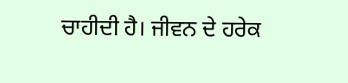ਚਾਹੀਦੀ ਹੈ। ਜੀਵਨ ਦੇ ਹਰੇਕ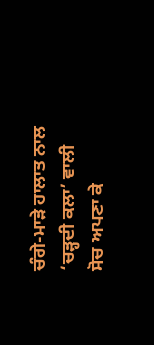ਚੰਗੇ-ਮਾੜੇ ਹਾਲਾਤ ਨਾਲ ‘ਚੜ੍ਹਦੀ ਕਲਾ’ ਵਾਲੀ ਸੋਚ ਅਪਣਾ ਕੇ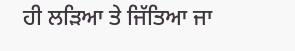ਹੀ ਲੜਿਆ ਤੇ ਜਿੱਤਿਆ ਜਾ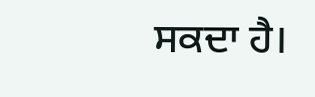ਸਕਦਾ ਹੈ।